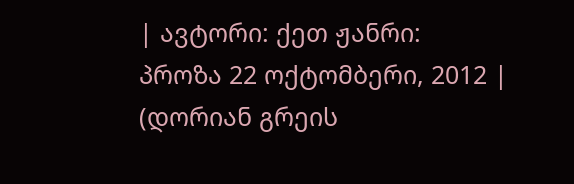| ავტორი: ქეთ ჟანრი: პროზა 22 ოქტომბერი, 2012 |
(დორიან გრეის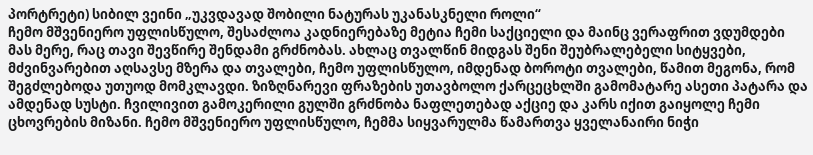პორტრეტი) სიბილ ვეინი „უკვდავად შობილი ნატურას უკანასკნელი როლი“
ჩემო მშვენიერო უფლისწულო, შესაძლოა კადნიერებაზე მეტია ჩემი საქციელი და მაინც ვერაფრით ვდუმდები მას მერე, რაც თავი შევწირე შენდამი გრძნობას. ახლაც თვალწინ მიდგას შენი შეუბრალებელი სიტყვები, მძვინვარებით აღსავსე მზერა და თვალები, ჩემო უფლისწულო, იმდენად ბოროტი თვალები, წამით მეგონა, რომ შეგძლებოდა უთუოდ მომკლავდი. ზიზღნარევი ფრაზების უთავბოლო ქარცეცხლში გამომატარე ასეთი პატარა და ამდენად სუსტი. ჩვილივით გამოკერილი გულში გრძნობა ნაფლეთებად აქციე და კარს იქით გაიყოლე ჩემი ცხოვრების მიზანი. ჩემო მშვენიერო უფლისწულო, ჩემმა სიყვარულმა წამართვა ყველანაირი ნიჭი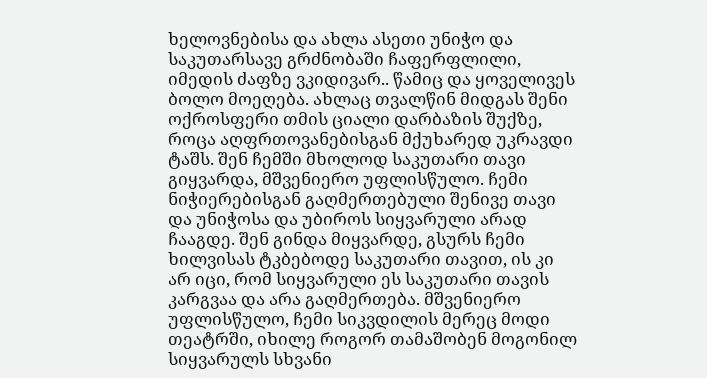ხელოვნებისა და ახლა ასეთი უნიჭო და საკუთარსავე გრძნობაში ჩაფერფლილი, იმედის ძაფზე ვკიდივარ.. წამიც და ყოველივეს ბოლო მოეღება. ახლაც თვალწინ მიდგას შენი ოქროსფერი თმის ციალი დარბაზის შუქზე, როცა აღფრთოვანებისგან მქუხარედ უკრავდი ტაშს. შენ ჩემში მხოლოდ საკუთარი თავი გიყვარდა, მშვენიერო უფლისწულო. ჩემი ნიჭიერებისგან გაღმერთებული შენივე თავი და უნიჭოსა და უბიროს სიყვარული არად ჩააგდე. შენ გინდა მიყვარდე, გსურს ჩემი ხილვისას ტკბებოდე საკუთარი თავით, ის კი არ იცი, რომ სიყვარული ეს საკუთარი თავის კარგვაა და არა გაღმერთება. მშვენიერო უფლისწულო, ჩემი სიკვდილის მერეც მოდი თეატრში, იხილე როგორ თამაშობენ მოგონილ სიყვარულს სხვანი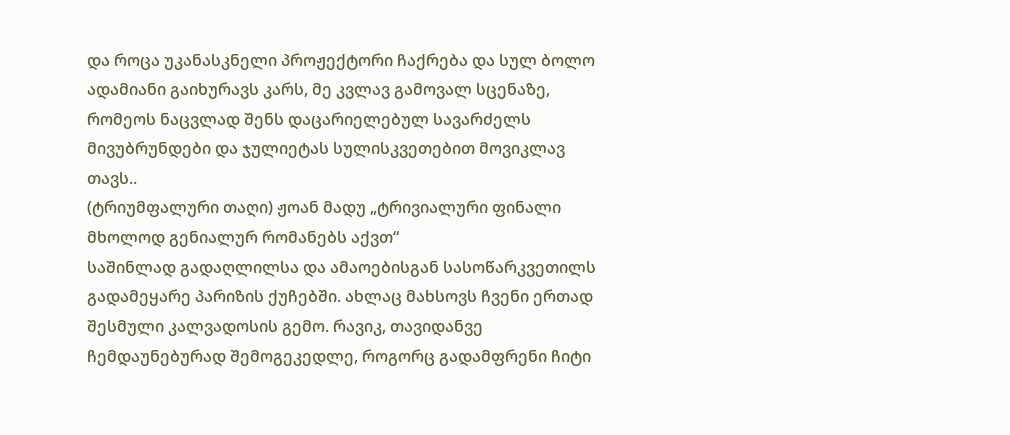და როცა უკანასკნელი პროჟექტორი ჩაქრება და სულ ბოლო ადამიანი გაიხურავს კარს, მე კვლავ გამოვალ სცენაზე, რომეოს ნაცვლად შენს დაცარიელებულ სავარძელს მივუბრუნდები და ჯულიეტას სულისკვეთებით მოვიკლავ თავს..
(ტრიუმფალური თაღი) ჟოან მადუ „ტრივიალური ფინალი მხოლოდ გენიალურ რომანებს აქვთ“
საშინლად გადაღლილსა და ამაოებისგან სასოწარკვეთილს გადამეყარე პარიზის ქუჩებში. ახლაც მახსოვს ჩვენი ერთად შესმული კალვადოსის გემო. რავიკ, თავიდანვე ჩემდაუნებურად შემოგეკედლე, როგორც გადამფრენი ჩიტი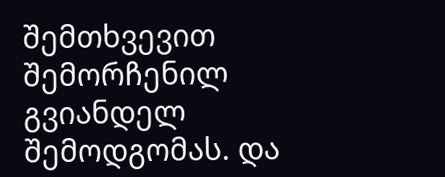შემთხვევით შემორჩენილ გვიანდელ შემოდგომას. და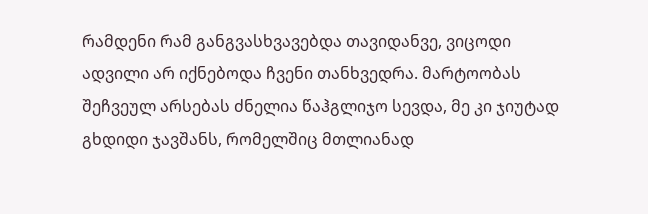რამდენი რამ განგვასხვავებდა თავიდანვე, ვიცოდი ადვილი არ იქნებოდა ჩვენი თანხვედრა. მარტოობას შეჩვეულ არსებას ძნელია წაჰგლიჯო სევდა, მე კი ჯიუტად გხდიდი ჯავშანს, რომელშიც მთლიანად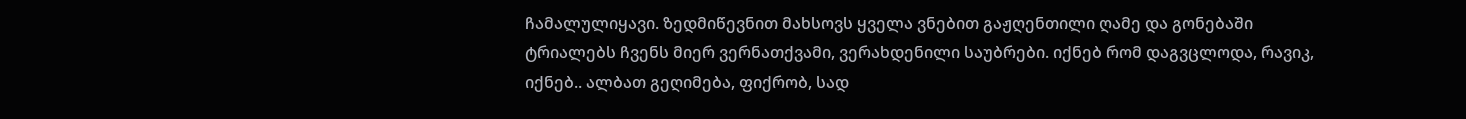ჩამალულიყავი. ზედმიწევნით მახსოვს ყველა ვნებით გაჟღენთილი ღამე და გონებაში ტრიალებს ჩვენს მიერ ვერნათქვამი, ვერახდენილი საუბრები. იქნებ რომ დაგვცლოდა, რავიკ, იქნებ.. ალბათ გეღიმება, ფიქრობ, სად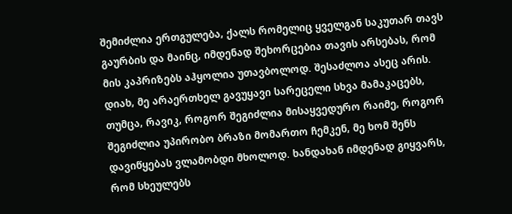შემიძლია ერთგულება, ქალს რომელიც ყველგან საკუთარ თავს გაურბის და მაინც, იმდენად შეხორცებია თავის არსებას, რომ მის კაპრიზებს აჰყოლია უთავბოლოდ. შესაძლოა ასეც არის. დიახ, მე არაერთხელ გავუყავი სარეცელი სხვა მამაკაცებს, თუმცა, რავიკ, როგორ შეგიძლია მისაყვედურო რაიმე, როგორ შეგიძლია უპირობო ბრაზი მომართო ჩემკენ, მე ხომ შენს დავიწყებას ვლამობდი მხოლოდ. ხანდახან იმდენად გიყვარს, რომ სხეულებს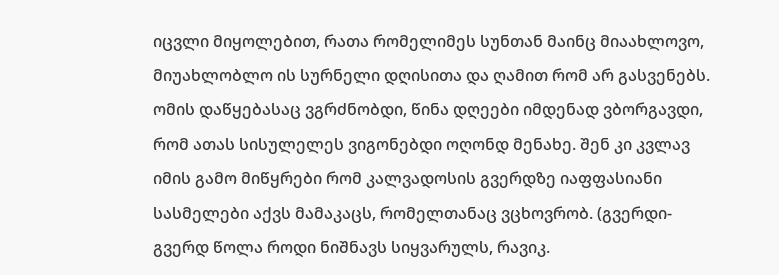იცვლი მიყოლებით, რათა რომელიმეს სუნთან მაინც მიაახლოვო, მიუახლობლო ის სურნელი დღისითა და ღამით რომ არ გასვენებს. ომის დაწყებასაც ვგრძნობდი, წინა დღეები იმდენად ვბორგავდი, რომ ათას სისულელეს ვიგონებდი ოღონდ მენახე. შენ კი კვლავ იმის გამო მიწყრები რომ კალვადოსის გვერდზე იაფფასიანი სასმელები აქვს მამაკაცს, რომელთანაც ვცხოვრობ. (გვერდი-გვერდ წოლა როდი ნიშნავს სიყვარულს, რავიკ.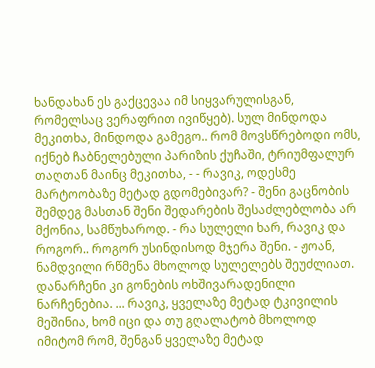ხანდახან ეს გაქცევაა იმ სიყვარულისგან, რომელსაც ვერაფრით ივიწყებ). სულ მინდოდა მეკითხა, მინდოდა გამეგო.. რომ მოვსწრებოდი ომს, იქნებ ჩაბნელებული პარიზის ქუჩაში, ტრიუმფალურ თაღთან მაინც მეკითხა, - - რავიკ, ოდესმე მარტოობაზე მეტად გდომებივარ? - შენი გაცნობის შემდეგ მასთან შენი შედარების შესაძლებლობა არ მქონია, სამწუხაროდ. - რა სულელი ხარ, რავიკ და როგორ.. როგორ უსინდისოდ მჯერა შენი. - ჟოან, ნამდვილი რწმენა მხოლოდ სულელებს შეუძლიათ. დანარჩენი კი გონების ოხშივარადენილი ნარჩენებია. ... რავიკ, ყველაზე მეტად ტკივილის მეშინია, ხომ იცი და თუ გღალატობ მხოლოდ იმიტომ რომ, შენგან ყველაზე მეტად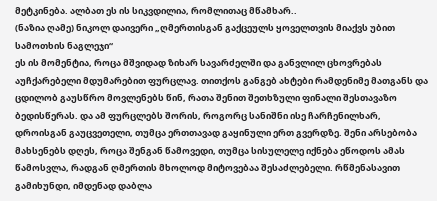მეტკინება. ალბათ ეს ის სიკვდილია, რომლითაც მწამხარ..
(ნაზია ღამე) ნიკოლ დაივერი „ღმერთისგან გაქცეულს ყოველთვის მიაქვს უბით სამოთხის ნაგლეჯი“
ეს ის მომენტია, როცა მშვიდად ზიხარ სავარძელში და განვლილ ცხოვრებას აუჩქარებელი მდუმარებით ფურცლავ. თითქოს განგებ ახტები რამდენიმე მათგანს და ცდილობ გაუსწრო მოვლენებს წინ, რათა შენით შეთხზული ფინალი შესთავაზო ბედისწერას. და ამ ფურცლებს შორის, როგორც სანიშნი ისე ჩარჩენილხარ, დროისგან გაუცვეთელი, თუმცა ერთთავად გაყინული ერთ გვერდზე. შენი არსებობა მახსენებს დღეს, როცა შენგან წამოვედი, თუმცა სისულელე იქნება ეწოდოს ამას წამოსვლა, რადგან ღმერთის მხოლოდ მიტოვებაა შესაძლებელი. რწმენასავით გამიხუნდი, იმდენად დაბლა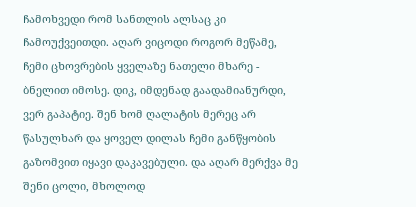ჩამოხვედი რომ სანთლის ალსაც კი ჩამოუქვეითდი. აღარ ვიცოდი როგორ მეწამე, ჩემი ცხოვრების ყველაზე ნათელი მხარე - ბნელით იმოსე. დიკ, იმდენად გაადამიანურდი, ვერ გაპატიე. შენ ხომ ღალატის მერეც არ წასულხარ და ყოველ დილას ჩემი განწყობის გაზომვით იყავი დაკავებული. და აღარ მერქვა მე შენი ცოლი, მხოლოდ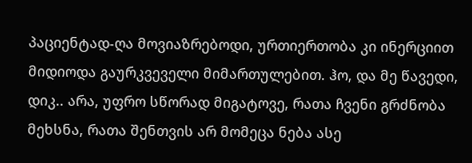პაციენტად-ღა მოვიაზრებოდი, ურთიერთობა კი ინერციით მიდიოდა გაურკვეველი მიმართულებით. ჰო, და მე წავედი, დიკ.. არა, უფრო სწორად მიგატოვე, რათა ჩვენი გრძნობა მეხსნა, რათა შენთვის არ მომეცა ნება ასე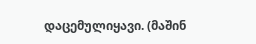დაცემულიყავი. (მაშინ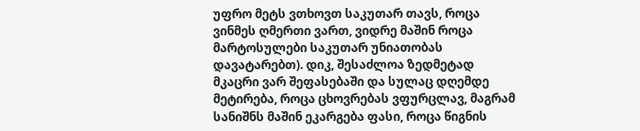უფრო მეტს ვთხოვთ საკუთარ თავს, როცა ვინმეს ღმერთი ვართ, ვიდრე მაშინ როცა მარტოსულები საკუთარ უნიათობას დავატარებთ). დიკ, შესაძლოა ზედმეტად მკაცრი ვარ შეფასებაში და სულაც დღემდე მეტირება, როცა ცხოვრებას ვფურცლავ, მაგრამ სანიშნს მაშინ ეკარგება ფასი, როცა წიგნის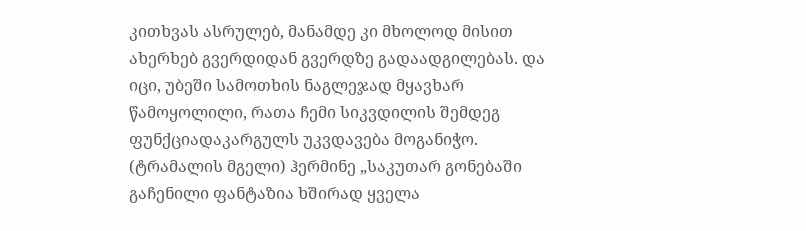კითხვას ასრულებ, მანამდე კი მხოლოდ მისით ახერხებ გვერდიდან გვერდზე გადაადგილებას. და იცი, უბეში სამოთხის ნაგლეჯად მყავხარ წამოყოლილი, რათა ჩემი სიკვდილის შემდეგ ფუნქციადაკარგულს უკვდავება მოგანიჭო.
(ტრამალის მგელი) ჰერმინე „საკუთარ გონებაში გაჩენილი ფანტაზია ხშირად ყველა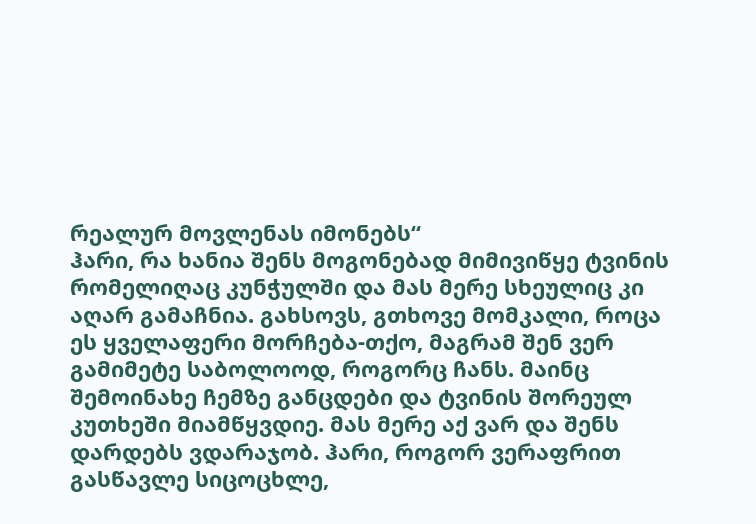რეალურ მოვლენას იმონებს“
ჰარი, რა ხანია შენს მოგონებად მიმივიწყე ტვინის რომელიღაც კუნჭულში და მას მერე სხეულიც კი აღარ გამაჩნია. გახსოვს, გთხოვე მომკალი, როცა ეს ყველაფერი მორჩება-თქო, მაგრამ შენ ვერ გამიმეტე საბოლოოდ, როგორც ჩანს. მაინც შემოინახე ჩემზე განცდები და ტვინის შორეულ კუთხეში მიამწყვდიე. მას მერე აქ ვარ და შენს დარდებს ვდარაჯობ. ჰარი, როგორ ვერაფრით გასწავლე სიცოცხლე,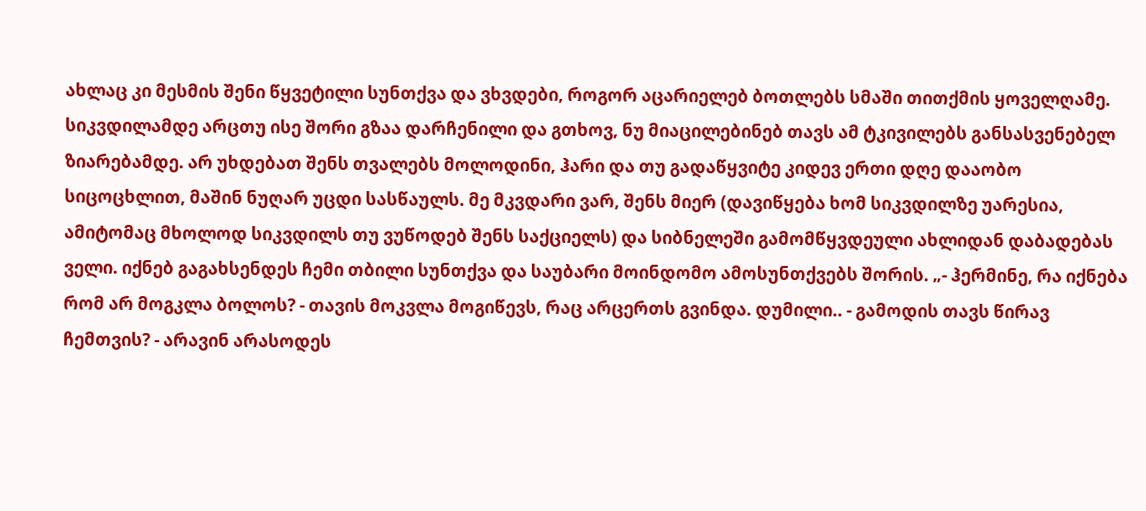ახლაც კი მესმის შენი წყვეტილი სუნთქვა და ვხვდები, როგორ აცარიელებ ბოთლებს სმაში თითქმის ყოველღამე. სიკვდილამდე არცთუ ისე შორი გზაა დარჩენილი და გთხოვ, ნუ მიაცილებინებ თავს ამ ტკივილებს განსასვენებელ ზიარებამდე. არ უხდებათ შენს თვალებს მოლოდინი, ჰარი და თუ გადაწყვიტე კიდევ ერთი დღე დააობო სიცოცხლით, მაშინ ნუღარ უცდი სასწაულს. მე მკვდარი ვარ, შენს მიერ (დავიწყება ხომ სიკვდილზე უარესია, ამიტომაც მხოლოდ სიკვდილს თუ ვუწოდებ შენს საქციელს) და სიბნელეში გამომწყვდეული ახლიდან დაბადებას ველი. იქნებ გაგახსენდეს ჩემი თბილი სუნთქვა და საუბარი მოინდომო ამოსუნთქვებს შორის. „- ჰერმინე, რა იქნება რომ არ მოგკლა ბოლოს? - თავის მოკვლა მოგიწევს, რაც არცერთს გვინდა. დუმილი.. - გამოდის თავს წირავ ჩემთვის? - არავინ არასოდეს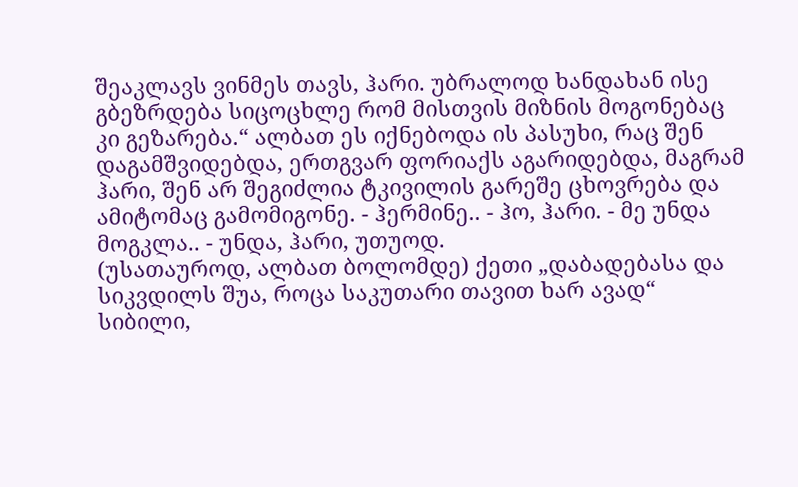შეაკლავს ვინმეს თავს, ჰარი. უბრალოდ ხანდახან ისე გბეზრდება სიცოცხლე რომ მისთვის მიზნის მოგონებაც კი გეზარება.“ ალბათ ეს იქნებოდა ის პასუხი, რაც შენ დაგამშვიდებდა, ერთგვარ ფორიაქს აგარიდებდა, მაგრამ ჰარი, შენ არ შეგიძლია ტკივილის გარეშე ცხოვრება და ამიტომაც გამომიგონე. - ჰერმინე.. - ჰო, ჰარი. - მე უნდა მოგკლა.. - უნდა, ჰარი, უთუოდ.
(უსათაუროდ, ალბათ ბოლომდე) ქეთი „დაბადებასა და სიკვდილს შუა, როცა საკუთარი თავით ხარ ავად“
სიბილი,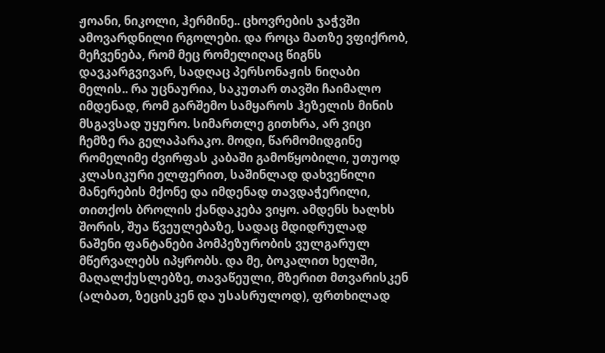ჟოანი, ნიკოლი, ჰერმინე.. ცხოვრების ჯაჭვში ამოვარდნილი რგოლები. და როცა მათზე ვფიქრობ, მეჩვენება, რომ მეც რომელიღაც წიგნს დავკარგვივარ, სადღაც პერსონაჟის ნიღაბი მელის.. რა უცნაურია, საკუთარ თავში ჩაიმალო იმდენად, რომ გარშემო სამყაროს ჰეზელის მინის მსგავსად უყურო. სიმართლე გითხრა, არ ვიცი ჩემზე რა გელაპარაკო. მოდი, წარმომიდგინე რომელიმე ძვირფას კაბაში გამოწყობილი, უთუოდ კლასიკური ელფერით, საშინლად დახვეწილი მანერების მქონე და იმდენად თავდაჭერილი, თითქოს ბროლის ქანდაკება ვიყო. ამდენს ხალხს შორის, შუა წვეულებაზე, სადაც მდიდრულად ნაშენი ფანტანები პომპეზურობის ვულგარულ მწერვალებს იპყრობს. და მე, ბოკალით ხელში, მაღალქუსლებზე, თავაწეული, მზერით მთვარისკენ (ალბათ, ზეცისკენ და უსასრულოდ), ფრთხილად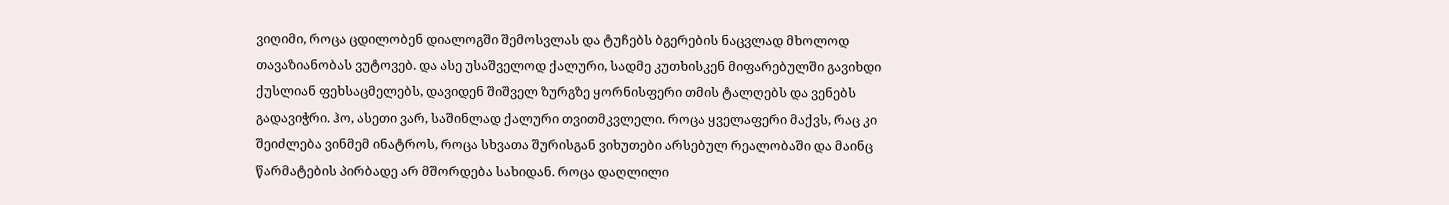ვიღიმი, როცა ცდილობენ დიალოგში შემოსვლას და ტუჩებს ბგერების ნაცვლად მხოლოდ თავაზიანობას ვუტოვებ. და ასე უსაშველოდ ქალური, სადმე კუთხისკენ მიფარებულში გავიხდი ქუსლიან ფეხსაცმელებს, დავიდენ შიშველ ზურგზე ყორნისფერი თმის ტალღებს და ვენებს გადავიჭრი. ჰო, ასეთი ვარ, საშინლად ქალური თვითმკვლელი. როცა ყველაფერი მაქვს, რაც კი შეიძლება ვინმემ ინატროს, როცა სხვათა შურისგან ვიხუთები არსებულ რეალობაში და მაინც წარმატების პირბადე არ მშორდება სახიდან. როცა დაღლილი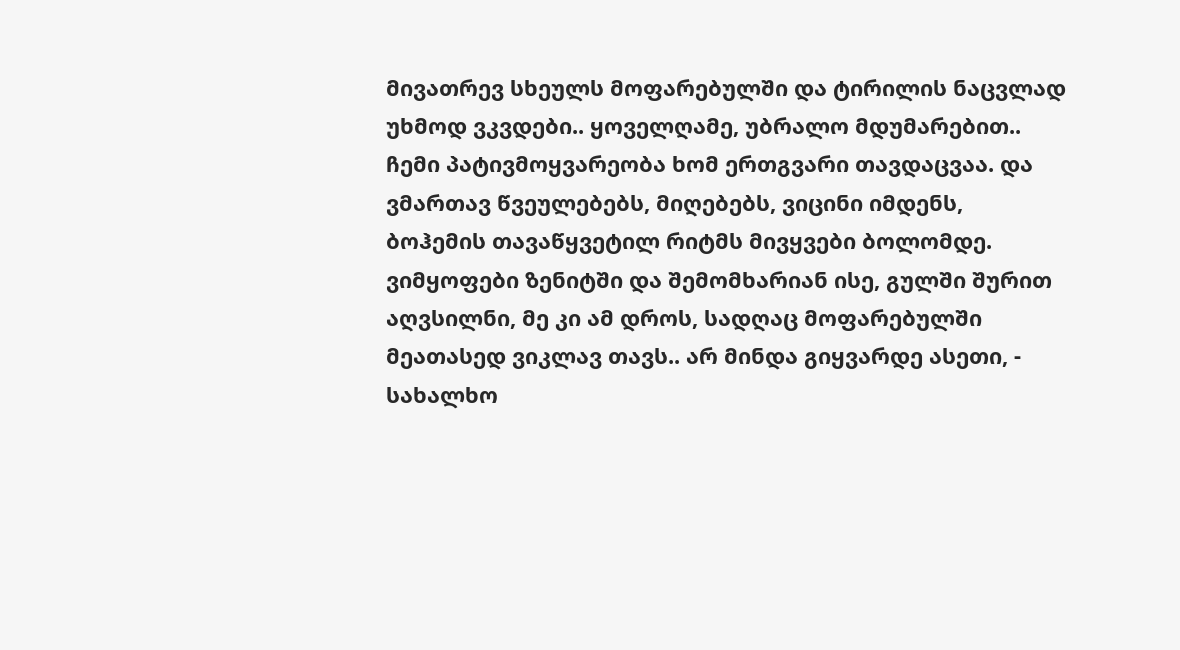მივათრევ სხეულს მოფარებულში და ტირილის ნაცვლად უხმოდ ვკვდები.. ყოველღამე, უბრალო მდუმარებით.. ჩემი პატივმოყვარეობა ხომ ერთგვარი თავდაცვაა. და ვმართავ წვეულებებს, მიღებებს, ვიცინი იმდენს, ბოჰემის თავაწყვეტილ რიტმს მივყვები ბოლომდე. ვიმყოფები ზენიტში და შემომხარიან ისე, გულში შურით აღვსილნი, მე კი ამ დროს, სადღაც მოფარებულში მეათასედ ვიკლავ თავს.. არ მინდა გიყვარდე ასეთი, - სახალხო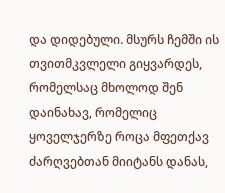და დიდებული. მსურს ჩემში ის თვითმკვლელი გიყვარდეს, რომელსაც მხოლოდ შენ დაინახავ, რომელიც ყოველჯერზე როცა მფეთქავ ძარღვებთან მიიტანს დანას,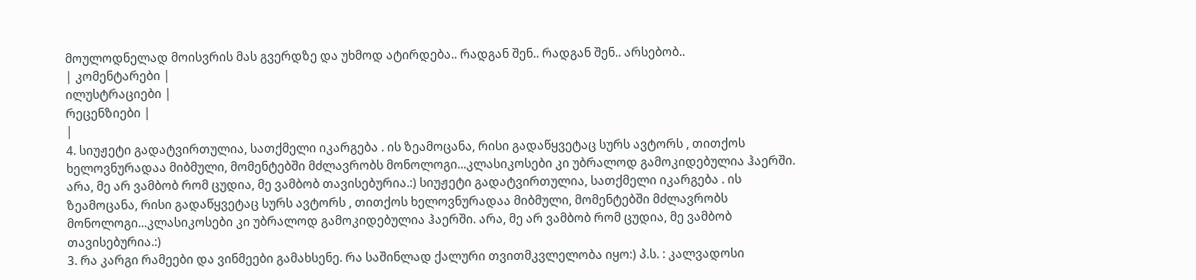მოულოდნელად მოისვრის მას გვერდზე და უხმოდ ატირდება.. რადგან შენ.. რადგან შენ.. არსებობ..
| კომენტარები |
ილუსტრაციები |
რეცენზიები |
|
4. სიუჟეტი გადატვირთულია, სათქმელი იკარგება . ის ზეამოცანა, რისი გადაწყვეტაც სურს ავტორს , თითქოს ხელოვნურადაა მიბმული, მომენტებში მძლავრობს მონოლოგი...კლასიკოსები კი უბრალოდ გამოკიდებულია ჰაერში. არა, მე არ ვამბობ რომ ცუდია, მე ვამბობ თავისებურია.:) სიუჟეტი გადატვირთულია, სათქმელი იკარგება . ის ზეამოცანა, რისი გადაწყვეტაც სურს ავტორს , თითქოს ხელოვნურადაა მიბმული, მომენტებში მძლავრობს მონოლოგი...კლასიკოსები კი უბრალოდ გამოკიდებულია ჰაერში. არა, მე არ ვამბობ რომ ცუდია, მე ვამბობ თავისებურია.:)
3. რა კარგი რამეები და ვინმეები გამახსენე. რა საშინლად ქალური თვითმკვლელობა იყო:) პ.ს. : კალვადოსი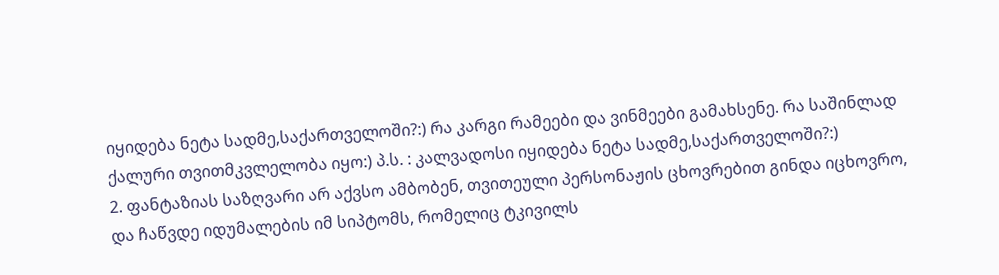იყიდება ნეტა სადმე,საქართველოში?:) რა კარგი რამეები და ვინმეები გამახსენე. რა საშინლად ქალური თვითმკვლელობა იყო:) პ.ს. : კალვადოსი იყიდება ნეტა სადმე,საქართველოში?:)
2. ფანტაზიას საზღვარი არ აქვსო ამბობენ, თვითეული პერსონაჟის ცხოვრებით გინდა იცხოვრო, და ჩაწვდე იდუმალების იმ სიპტომს, რომელიც ტკივილს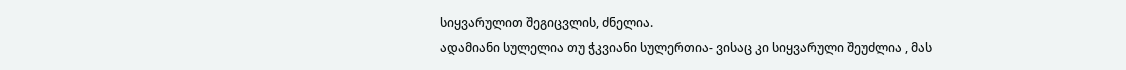სიყვარულით შეგიცვლის, ძნელია.
ადამიანი სულელია თუ ჭკვიანი სულერთია- ვისაც კი სიყვარული შეუძლია , მას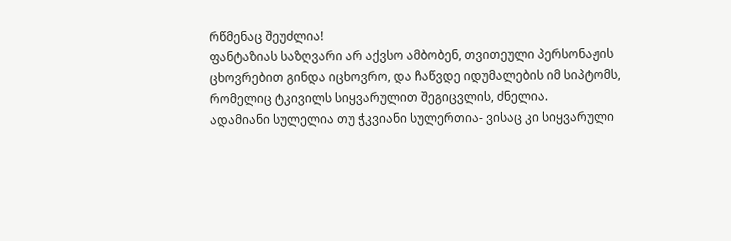რწმენაც შეუძლია!
ფანტაზიას საზღვარი არ აქვსო ამბობენ, თვითეული პერსონაჟის ცხოვრებით გინდა იცხოვრო, და ჩაწვდე იდუმალების იმ სიპტომს, რომელიც ტკივილს სიყვარულით შეგიცვლის, ძნელია.
ადამიანი სულელია თუ ჭკვიანი სულერთია- ვისაც კი სიყვარული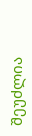შეუძლია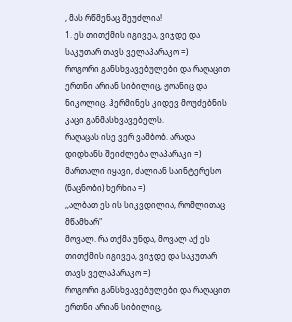, მას რწმენაც შეუძლია!
1. ეს თითქმის იგივეა, ვიჯდე და საკუთარ თავს ველაპარაკო =)
როგორი განსხვავებულები და რაღაცით ერთნი არიან სიბილიც, ჟოანიც და ნიკოლიც. ჰერმინეს კიდევ მოუძებნის კაცი განმასხვავებელს.
რაღაცას ისე ვერ ვამბობ. არადა დიდხანს შეიძლება ლაპარაკი =)
მართალი იყავი, ძალიან საინტერესო (ნაცნობი) ხერხია =)
,,ალბათ ეს ის სიკვდილია, რომლითაც მწამხარ"
მოვალ. რა თქმა უნდა, მოვალ აქ ეს თითქმის იგივეა, ვიჯდე და საკუთარ თავს ველაპარაკო =)
როგორი განსხვავებულები და რაღაცით ერთნი არიან სიბილიც,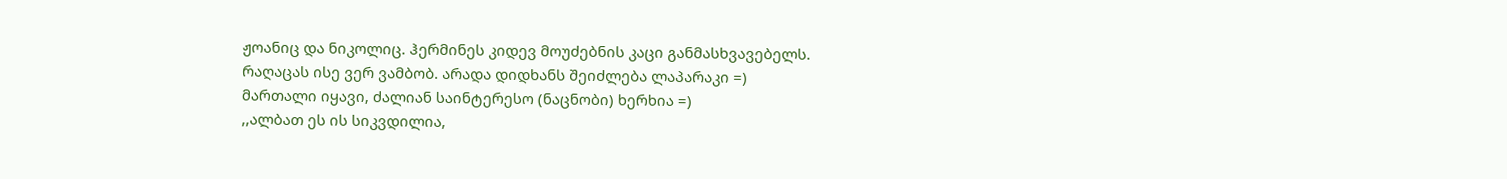ჟოანიც და ნიკოლიც. ჰერმინეს კიდევ მოუძებნის კაცი განმასხვავებელს.
რაღაცას ისე ვერ ვამბობ. არადა დიდხანს შეიძლება ლაპარაკი =)
მართალი იყავი, ძალიან საინტერესო (ნაცნობი) ხერხია =)
,,ალბათ ეს ის სიკვდილია,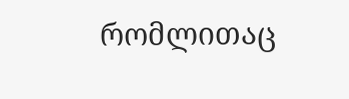რომლითაც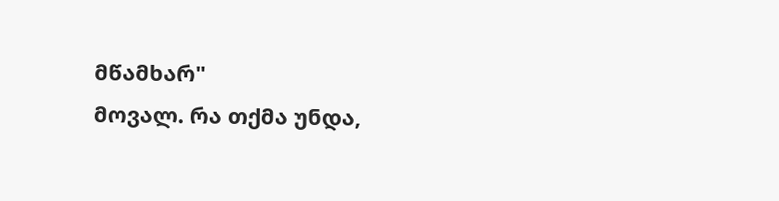მწამხარ"
მოვალ. რა თქმა უნდა,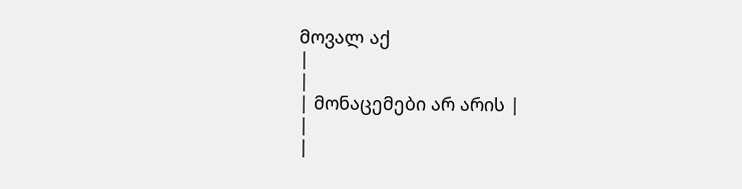მოვალ აქ
|
|
| მონაცემები არ არის |
|
|